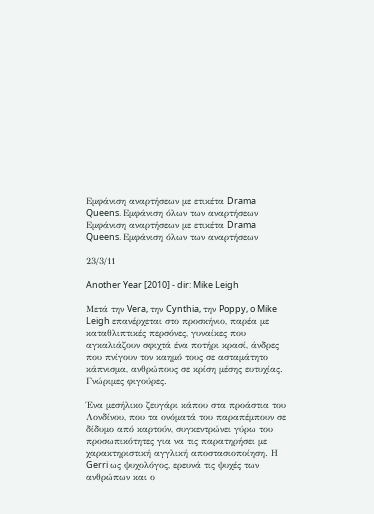Εμφάνιση αναρτήσεων με ετικέτα Drama Queens. Εμφάνιση όλων των αναρτήσεων
Εμφάνιση αναρτήσεων με ετικέτα Drama Queens. Εμφάνιση όλων των αναρτήσεων

23/3/11

Another Year [2010] - dir: Mike Leigh

Μετά την Vera, την Cynthia, την Poppy, o Mike Leigh επανέρχεται στο προσκήνιο, παρέα με καταθλιπτικές περσόνες, γυναίκες που αγκαλιάζουν σφιχτά ένα ποτήρι κρασί, άνδρες που πνίγουν τον καημό τους σε ασταμάτητο κάπνισμα, ανθρώπους σε κρίση μέσης ευτυχίας. Γνώριμες φιγούρες.

Ένα μεσήλικο ζευγάρι κάπου στα προάστια του Λονδίνου, που τα ονόματά του παραπέμπουν σε δίδυμο από καρτούν, συγκεντρώνει γύρω του προσωπικότητες για να τις παρατηρήσει με χαρακτηριστική αγγλική αποστασιοποίηση. Η Gerri ως ψυχολόγος, ερευνά τις ψυχές των ανθρώπων και ο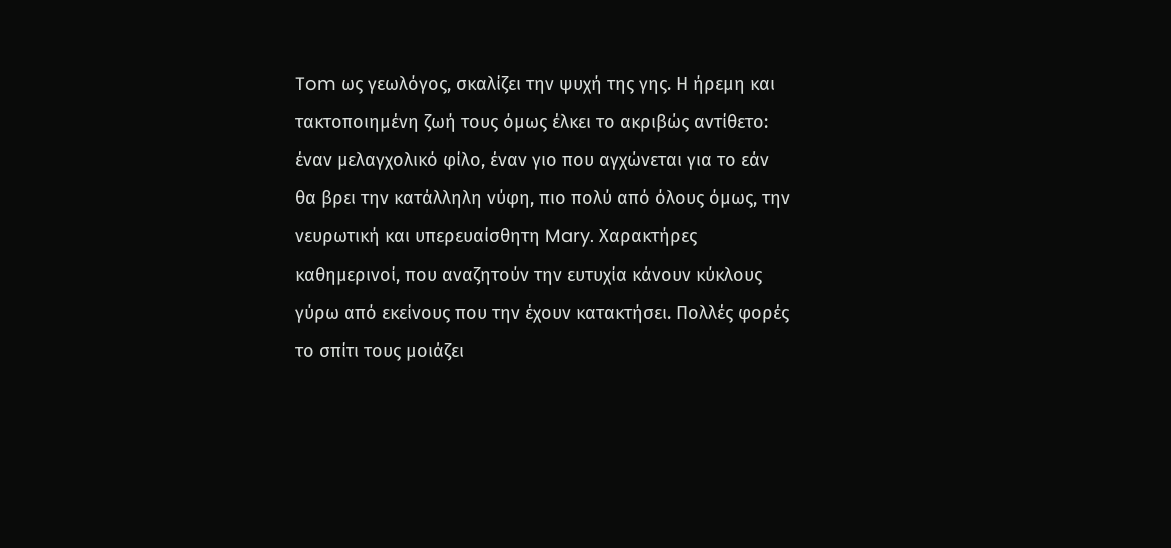Tom ως γεωλόγος, σκαλίζει την ψυχή της γης. Η ήρεμη και τακτοποιημένη ζωή τους όμως έλκει το ακριβώς αντίθετο: έναν μελαγχολικό φίλο, έναν γιο που αγχώνεται για το εάν θα βρει την κατάλληλη νύφη, πιο πολύ από όλους όμως, την νευρωτική και υπερευαίσθητη Mary. Χαρακτήρες καθημερινοί, που αναζητούν την ευτυχία κάνουν κύκλους γύρω από εκείνους που την έχουν κατακτήσει. Πολλές φορές το σπίτι τους μοιάζει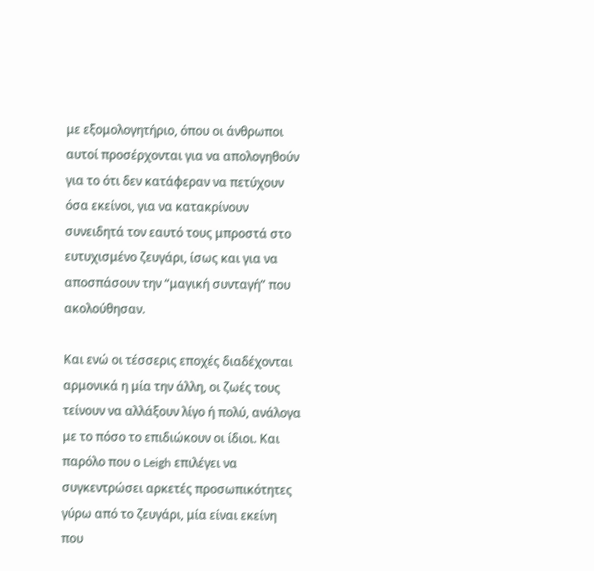με εξομολογητήριο, όπου οι άνθρωποι αυτοί προσέρχονται για να απολογηθούν για το ότι δεν κατάφεραν να πετύχουν όσα εκείνοι, για να κατακρίνουν συνειδητά τον εαυτό τους μπροστά στο ευτυχισμένο ζευγάρι, ίσως και για να αποσπάσουν την “μαγική συνταγή” που ακολούθησαν.

Και ενώ οι τέσσερις εποχές διαδέχονται αρμονικά η μία την άλλη, οι ζωές τους τείνουν να αλλάξουν λίγο ή πολύ, ανάλογα με το πόσο το επιδιώκουν οι ίδιοι. Και παρόλο που ο Leigh επιλέγει να συγκεντρώσει αρκετές προσωπικότητες γύρω από το ζευγάρι, μία είναι εκείνη που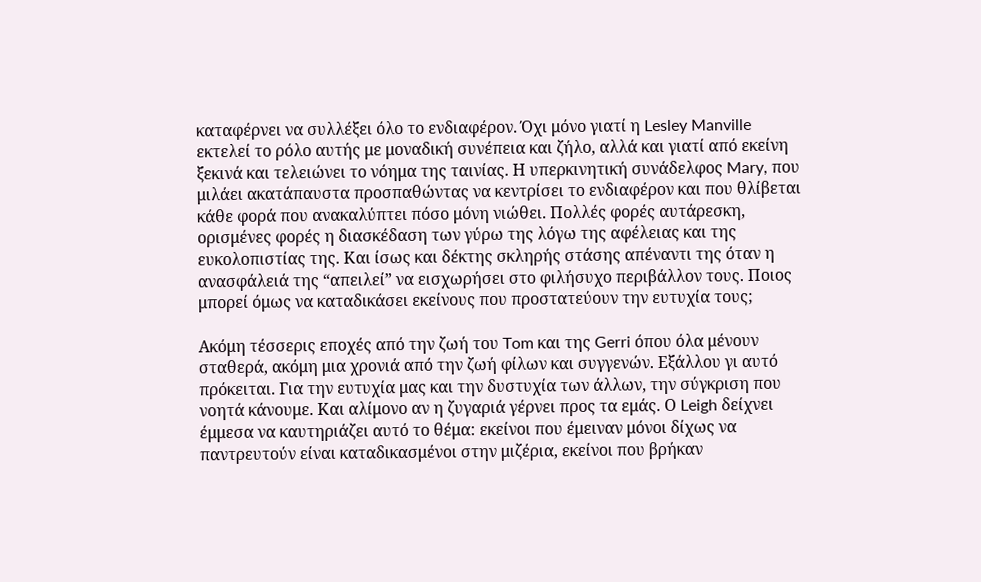καταφέρνει να συλλέξει όλο το ενδιαφέρον. Όχι μόνο γιατί η Lesley Manville εκτελεί το ρόλο αυτής με μοναδική συνέπεια και ζήλο, αλλά και γιατί από εκείνη ξεκινά και τελειώνει το νόημα της ταινίας. Η υπερκινητική συνάδελφος Mary, που μιλάει ακατάπαυστα προσπαθώντας να κεντρίσει το ενδιαφέρον και που θλίβεται κάθε φορά που ανακαλύπτει πόσο μόνη νιώθει. Πολλές φορές αυτάρεσκη, ορισμένες φορές η διασκέδαση των γύρω της λόγω της αφέλειας και της ευκολοπιστίας της. Και ίσως και δέκτης σκληρής στάσης απέναντι της όταν η ανασφάλειά της “απειλεί” να εισχωρήσει στο φιλήσυχο περιβάλλον τους. Ποιος μπορεί όμως να καταδικάσει εκείνους που προστατεύουν την ευτυχία τους;

Ακόμη τέσσερις εποχές από την ζωή του Tom και της Gerri όπου όλα μένουν σταθερά, ακόμη μια χρονιά από την ζωή φίλων και συγγενών. Εξάλλου γι αυτό πρόκειται. Για την ευτυχία μας και την δυστυχία των άλλων, την σύγκριση που νοητά κάνουμε. Και αλίμονο αν η ζυγαριά γέρνει προς τα εμάς. Ο Leigh δείχνει έμμεσα να καυτηριάζει αυτό το θέμα: εκείνοι που έμειναν μόνοι δίχως να παντρευτούν είναι καταδικασμένοι στην μιζέρια, εκείνοι που βρήκαν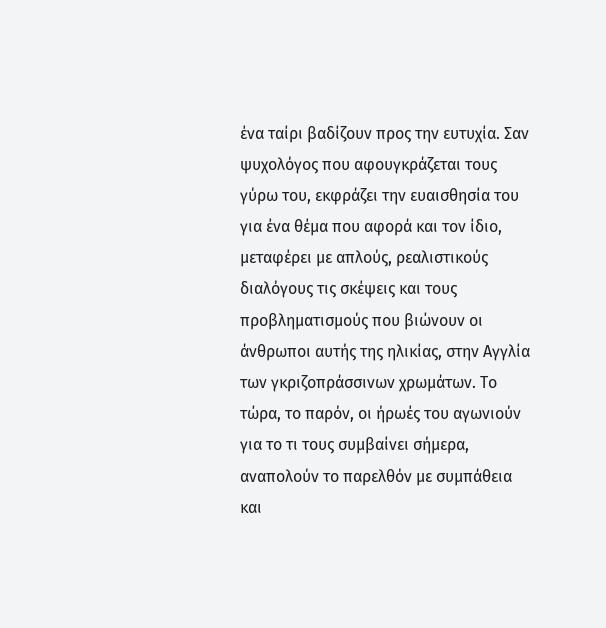ένα ταίρι βαδίζουν προς την ευτυχία. Σαν ψυχολόγος που αφουγκράζεται τους γύρω του, εκφράζει την ευαισθησία του για ένα θέμα που αφορά και τον ίδιο, μεταφέρει με απλούς, ρεαλιστικούς διαλόγους τις σκέψεις και τους προβληματισμούς που βιώνουν οι άνθρωποι αυτής της ηλικίας, στην Αγγλία των γκριζοπράσσινων χρωμάτων. Το τώρα, το παρόν, οι ήρωές του αγωνιούν για το τι τους συμβαίνει σήμερα, αναπολούν το παρελθόν με συμπάθεια και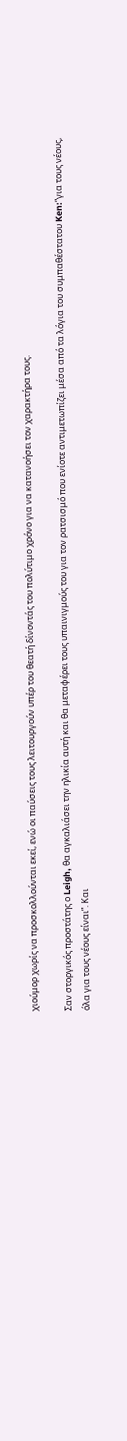χιούμορ χωρίς να προσκολλούνται εκεί, ενώ οι παύσεις τους λειτουργούν υπέρ του θεατή δίνοντάς του πολύτιμο χρόνο για να κατανοήσει τον χαρακτήρα τους.

Σαν στοργικός προστάτης ο Leigh, θα αγκαλιάσει την ηλικία αυτή και θα μεταφέρει τους υπαινιγμούς του για τον ρατσισμό που ενίοτε αντιμετωπίζει μέσα από τα λόγια του συμπαθέστατου Ken:“για τους νέους, όλα για τους νέους είναι”. Και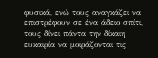φυσικά, ενώ τους αναγκάζει να επιστρέφουν σε ένα άδειο σπίτι, τους δίνει πάντα την δίκαιη ευκαιρία να μοιράζονται τις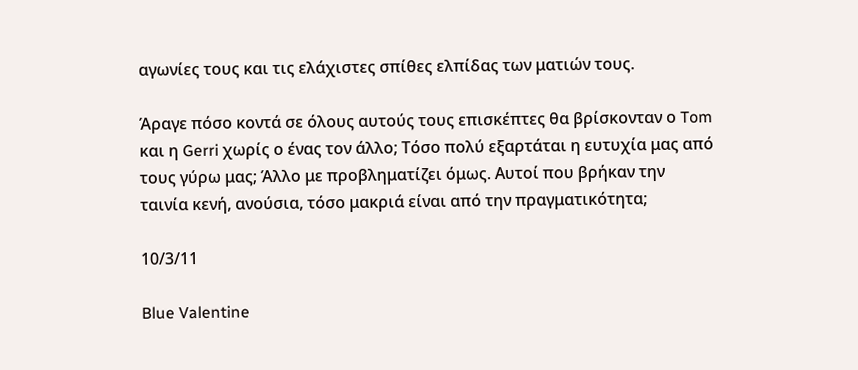αγωνίες τους και τις ελάχιστες σπίθες ελπίδας των ματιών τους.

Άραγε πόσο κοντά σε όλους αυτούς τους επισκέπτες θα βρίσκονταν ο Tom και η Gerri χωρίς ο ένας τον άλλο; Τόσο πολύ εξαρτάται η ευτυχία μας από τους γύρω μας; Άλλο με προβληματίζει όμως. Αυτοί που βρήκαν την ταινία κενή, ανούσια, τόσο μακριά είναι από την πραγματικότητα;

10/3/11

Blue Valentine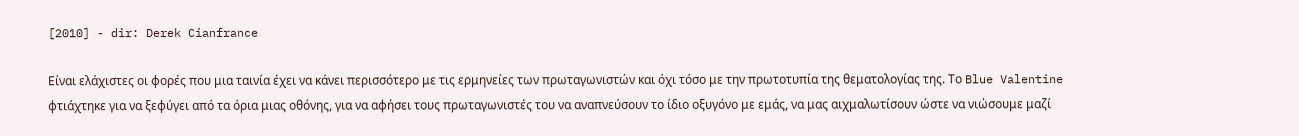[2010] - dir: Derek Cianfrance

Είναι ελάχιστες οι φορές που μια ταινία έχει να κάνει περισσότερο με τις ερμηνείες των πρωταγωνιστών και όχι τόσο με την πρωτοτυπία της θεματολογίας της. Το Blue Valentine φτιάχτηκε για να ξεφύγει από τα όρια μιας οθόνης, για να αφήσει τους πρωταγωνιστές του να αναπνεύσουν το ίδιο οξυγόνο με εμάς, να μας αιχμαλωτίσουν ώστε να νιώσουμε μαζί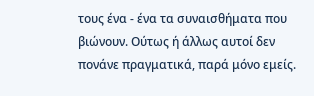τους ένα - ένα τα συναισθήματα που βιώνουν. Ούτως ή άλλως αυτοί δεν πονάνε πραγματικά, παρά μόνο εμείς.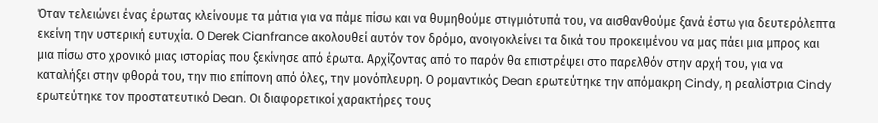Όταν τελειώνει ένας έρωτας κλείνουμε τα μάτια για να πάμε πίσω και να θυμηθούμε στιγμιότυπά του, να αισθανθούμε ξανά έστω για δευτερόλεπτα εκείνη την υστερική ευτυχία. Ο Derek Cianfrance ακολουθεί αυτόν τον δρόμο, ανοιγοκλείνει τα δικά του προκειμένου να μας πάει μια μπρος και μια πίσω στο χρονικό μιας ιστορίας που ξεκίνησε από έρωτα. Αρχίζοντας από το παρόν θα επιστρέψει στο παρελθόν στην αρχή του, για να καταλήξει στην φθορά του, την πιο επίπονη από όλες, την μονόπλευρη. Ο ρομαντικός Dean ερωτεύτηκε την απόμακρη Cindy, η ρεαλίστρια Cindy ερωτεύτηκε τον προστατευτικό Dean. Οι διαφορετικοί χαρακτήρες τους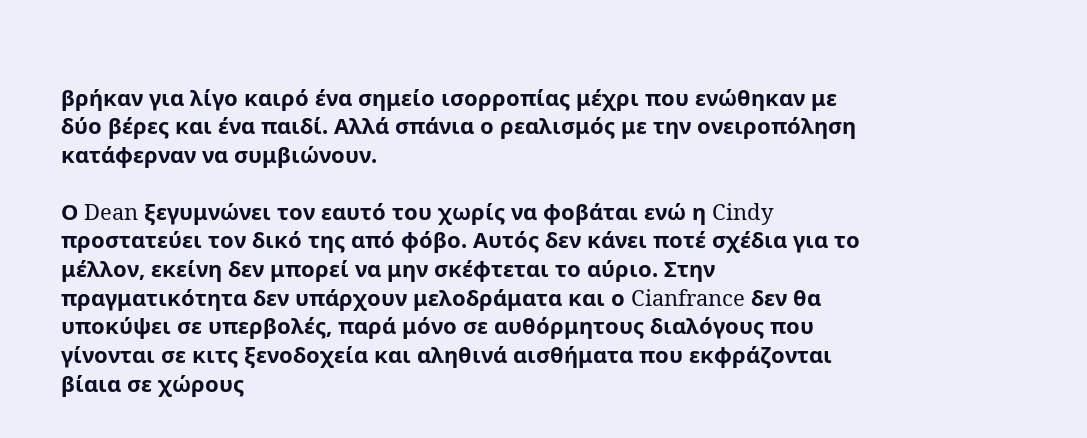βρήκαν για λίγο καιρό ένα σημείο ισορροπίας μέχρι που ενώθηκαν με δύο βέρες και ένα παιδί. Αλλά σπάνια ο ρεαλισμός με την ονειροπόληση κατάφερναν να συμβιώνουν.

Ο Dean ξεγυμνώνει τον εαυτό του χωρίς να φοβάται ενώ η Cindy προστατεύει τον δικό της από φόβο. Αυτός δεν κάνει ποτέ σχέδια για το μέλλον, εκείνη δεν μπορεί να μην σκέφτεται το αύριο. Στην πραγματικότητα δεν υπάρχουν μελοδράματα και ο Cianfrance δεν θα υποκύψει σε υπερβολές, παρά μόνο σε αυθόρμητους διαλόγους που γίνονται σε κιτς ξενοδοχεία και αληθινά αισθήματα που εκφράζονται βίαια σε χώρους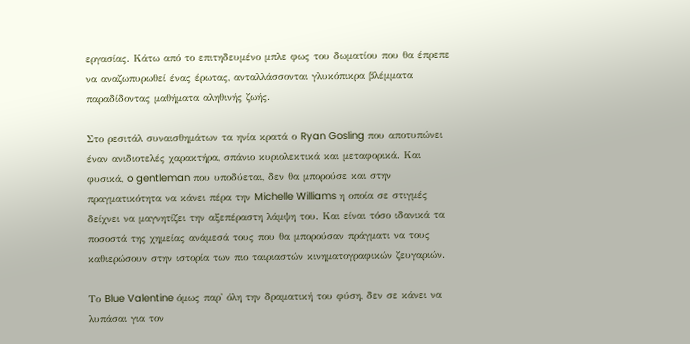εργασίας. Κάτω από το επιτηδευμένο μπλε φως του δωματίου που θα έπρεπε να αναζωπυρωθεί ένας έρωτας, ανταλλάσσονται γλυκόπικρα βλέμματα παραδίδοντας μαθήματα αληθινής ζωής.

Στο ρεσιτάλ συναισθημάτων τα ηνία κρατά ο Ryan Gosling που αποτυπώνει έναν ανιδιοτελές χαρακτήρα, σπάνιο κυριολεκτικά και μεταφορικά. Και φυσικά, o gentleman που υποδύεται, δεν θα μπορούσε και στην πραγματικότητα να κάνει πέρα την Michelle Williams η οποία σε στιγμές δείχνει να μαγνητίζει την αξεπέραστη λάμψη του. Και είναι τόσο ιδανικά τα ποσοστά της χημείας ανάμεσά τους που θα μπορούσαν πράγματι να τους καθιερώσουν στην ιστορία των πιο ταιριαστών κινηματογραφικών ζευγαριών.

Το Blue Valentine όμως παρ' όλη την δραματική του φύση, δεν σε κάνει να λυπάσαι για τον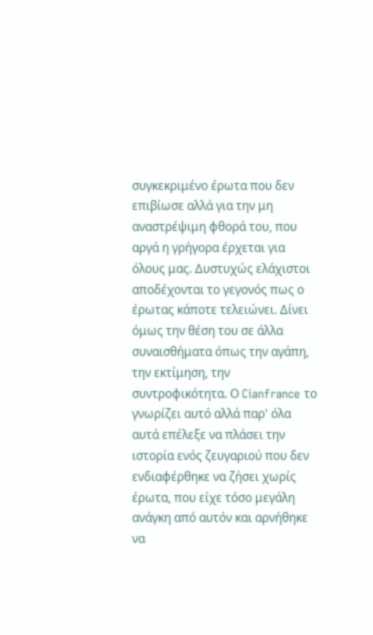συγκεκριμένο έρωτα που δεν επιβίωσε αλλά για την μη αναστρέψιμη φθορά του, που αργά η γρήγορα έρχεται για όλους μας. Δυστυχώς ελάχιστοι αποδέχονται το γεγονός πως ο έρωτας κάποτε τελειώνει. Δίνει όμως την θέση του σε άλλα συναισθήματα όπως την αγάπη, την εκτίμηση, την συντροφικότητα. Ο Cianfrance το γνωρίζει αυτό αλλά παρ' όλα αυτά επέλεξε να πλάσει την ιστορία ενός ζευγαριού που δεν ενδιαφέρθηκε να ζήσει χωρίς έρωτα, που είχε τόσο μεγάλη ανάγκη από αυτόν και αρνήθηκε να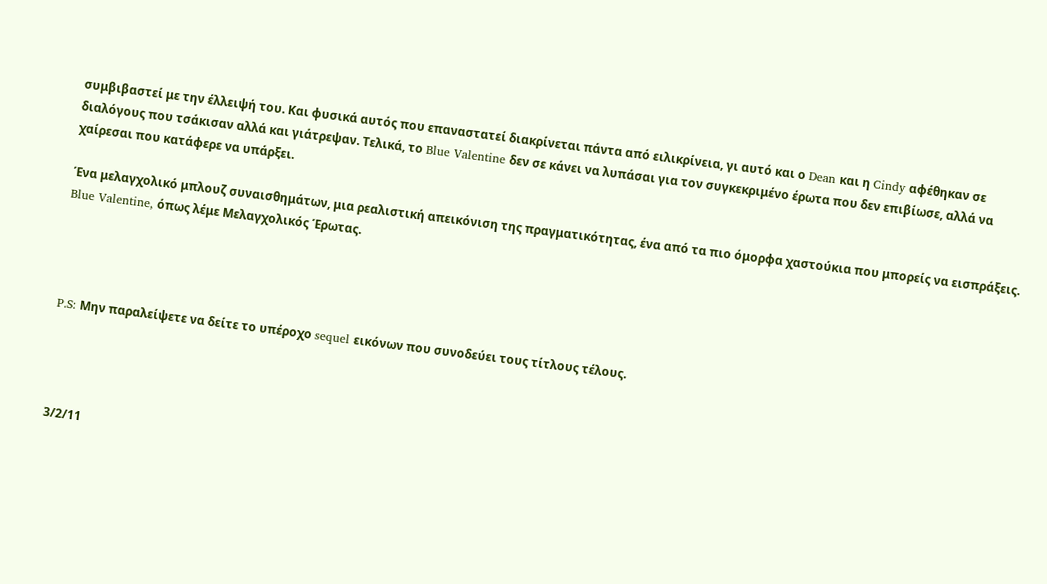συμβιβαστεί με την έλλειψή του. Και φυσικά αυτός που επαναστατεί διακρίνεται πάντα από ειλικρίνεια, γι αυτό και ο Dean και η Cindy αφέθηκαν σε διαλόγους που τσάκισαν αλλά και γιάτρεψαν. Τελικά, το Blue Valentine δεν σε κάνει να λυπάσαι για τον συγκεκριμένο έρωτα που δεν επιβίωσε, αλλά να χαίρεσαι που κατάφερε να υπάρξει.

Ένα μελαγχολικό μπλουζ συναισθημάτων, μια ρεαλιστική απεικόνιση της πραγματικότητας, ένα από τα πιο όμορφα χαστούκια που μπορείς να εισπράξεις. Blue Valentine, όπως λέμε Μελαγχολικός Έρωτας.




P.S: Μην παραλείψετε να δείτε το υπέροχο sequel εικόνων που συνοδεύει τους τίτλους τέλους.




3/2/11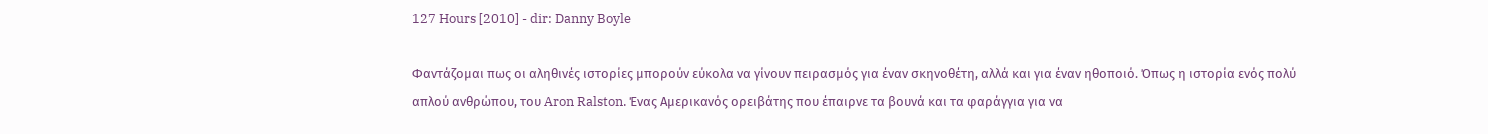127 Hours [2010] - dir: Danny Boyle

Φαντάζομαι πως οι αληθινές ιστορίες μπορούν εύκολα να γίνουν πειρασμός για έναν σκηνοθέτη, αλλά και για έναν ηθοποιό. Όπως η ιστορία ενός πολύ απλού ανθρώπου, του Aron Ralston. Ένας Αμερικανός ορειβάτης που έπαιρνε τα βουνά και τα φαράγγια για να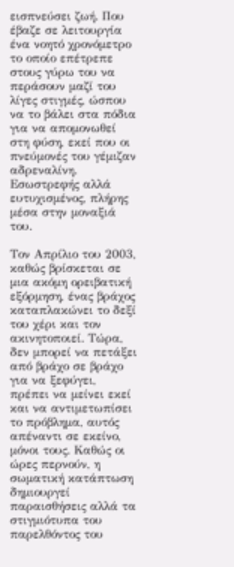εισπνεύσει ζωή. Που έβαζε σε λειτουργία ένα νοητό χρονόμετρο το οποίο επέτρεπε στους γύρω του να περάσουν μαζί του λίγες στιγμές, ώσπου να το βάλει στα πόδια για να απομονωθεί στη φύση, εκεί που οι πνεύμονές του γέμιζαν αδρεναλίνη. Εσωστρεφής αλλά ευτυχισμένος, πλήρης μέσα στην μοναξιά του.

Τον Απρίλιο του 2003, καθώς βρίσκεται σε μια ακόμη ορειβατική εξόρμηση, ένας βράχος καταπλακώνει το δεξί του χέρι και τον ακινητοποιεί. Τώρα, δεν μπορεί να πετάξει από βράχο σε βράχο για να ξεφύγει, πρέπει να μείνει εκεί και να αντιμετωπίσει το πρόβλημα, αυτός απέναντι σε εκείνο, μόνοι τους. Καθώς οι ώρες περνούν, η σωματική κατάπτωση δημιουργεί παραισθήσεις αλλά τα στιγμιότυπα του παρελθόντος του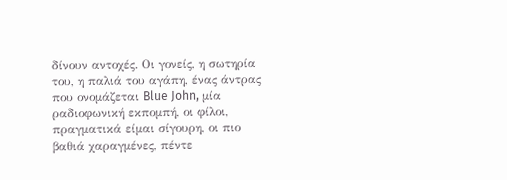δίνουν αντοχές. Οι γονείς, η σωτηρία του, η παλιά του αγάπη, ένας άντρας που ονομάζεται Blue John, μία ραδιοφωνική εκπομπή, οι φίλοι, πραγματικά είμαι σίγουρη, οι πιο βαθιά χαραγμένες, πέντε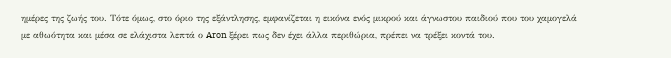ημέρες της ζωής του. Τότε όμως, στο όριο της εξάντλησης, εμφανίζεται η εικόνα ενός μικρού και άγνωστου παιδιού που του χαμογελά με αθωότητα και μέσα σε ελάχιστα λεπτά ο Aron ξέρει πως δεν έχει άλλα περιθώρια, πρέπει να τρέξει κοντά του.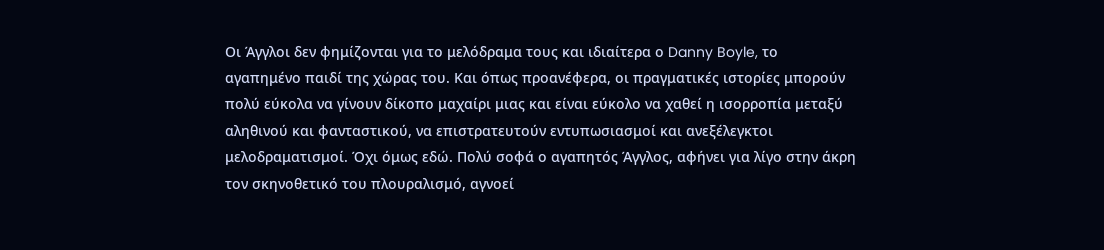Οι Άγγλοι δεν φημίζονται για το μελόδραμα τους και ιδιαίτερα ο Danny Boyle, το αγαπημένο παιδί της χώρας του. Και όπως προανέφερα, οι πραγματικές ιστορίες μπορούν πολύ εύκολα να γίνουν δίκοπο μαχαίρι μιας και είναι εύκολο να χαθεί η ισορροπία μεταξύ αληθινού και φανταστικού, να επιστρατευτούν εντυπωσιασμοί και ανεξέλεγκτοι μελοδραματισμοί. Όχι όμως εδώ. Πολύ σοφά ο αγαπητός Άγγλος, αφήνει για λίγο στην άκρη τον σκηνοθετικό του πλουραλισμό, αγνοεί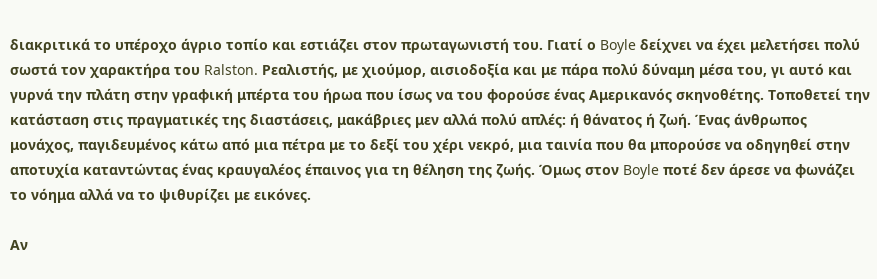διακριτικά το υπέροχο άγριο τοπίο και εστιάζει στον πρωταγωνιστή του. Γιατί ο Boyle δείχνει να έχει μελετήσει πολύ σωστά τον χαρακτήρα του Ralston. Ρεαλιστής, με χιούμορ, αισιοδοξία και με πάρα πολύ δύναμη μέσα του, γι αυτό και γυρνά την πλάτη στην γραφική μπέρτα του ήρωα που ίσως να του φορούσε ένας Αμερικανός σκηνοθέτης. Τοποθετεί την κατάσταση στις πραγματικές της διαστάσεις, μακάβριες μεν αλλά πολύ απλές: ή θάνατος ή ζωή. Ένας άνθρωπος μονάχος, παγιδευμένος κάτω από μια πέτρα με το δεξί του χέρι νεκρό, μια ταινία που θα μπορούσε να οδηγηθεί στην αποτυχία καταντώντας ένας κραυγαλέος έπαινος για τη θέληση της ζωής. Όμως στον Boyle ποτέ δεν άρεσε να φωνάζει το νόημα αλλά να το ψιθυρίζει με εικόνες.

Αν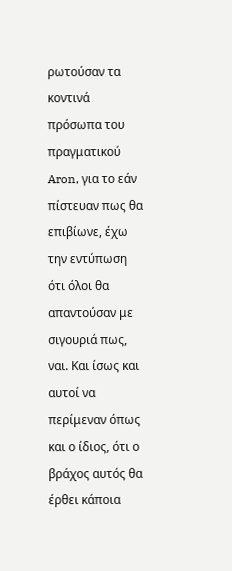ρωτούσαν τα κοντινά πρόσωπα του πραγματικού Aron, για το εάν πίστευαν πως θα επιβίωνε, έχω την εντύπωση ότι όλοι θα απαντούσαν με σιγουριά πως, ναι. Και ίσως και αυτοί να περίμεναν όπως και ο ίδιος, ότι ο βράχος αυτός θα έρθει κάποια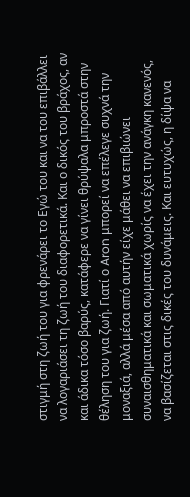στιγμή στη ζωή του για φρενάρει το Εγώ του και να του επιβάλλει να λογαριάσει τη ζωή του διαφορετικά. Και ο δικός του βράχος, αν και άδικα τόσο βαρύς, κατάφερε να γίνει θρύψαλα μπροστά στην θέληση του για ζωή. Γιατί ο Aron μπορεί να επέλεγε συχνά την μοναξιά, αλλά μέσα από αυτήν είχε μάθει να επιβιώνει συναισθηματικά και σωματικά χωρίς να έχει την ανάγκη κανενός, να βασίζεται στις δικές του δυνάμεις. Και ευτυχώς, η δίψα να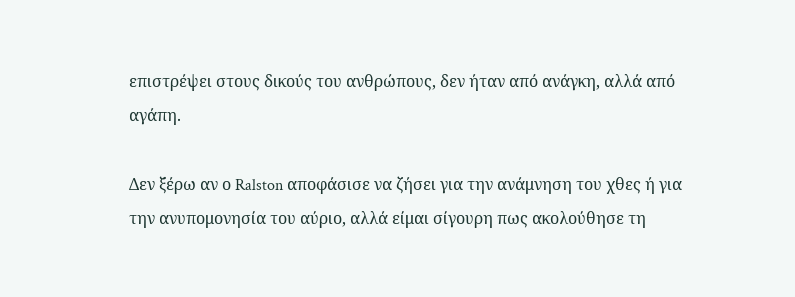επιστρέψει στους δικούς του ανθρώπους, δεν ήταν από ανάγκη, αλλά από αγάπη.

Δεν ξέρω αν ο Ralston αποφάσισε να ζήσει για την ανάμνηση του χθες ή για την ανυπομονησία του αύριο, αλλά είμαι σίγουρη πως ακολούθησε τη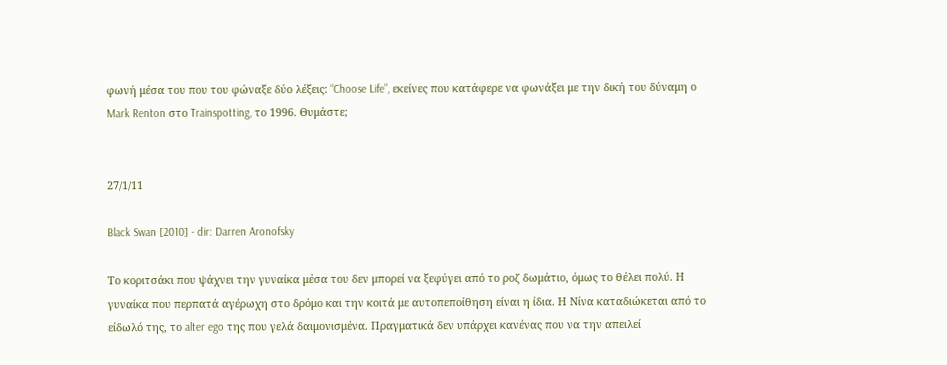φωνή μέσα του που του φώναξε δύο λέξεις: “Choose Life”, εκείνες που κατάφερε να φωνάξει με την δική του δύναμη ο Mark Renton στο Trainspotting, το 1996. Θυμάστε;


27/1/11

Black Swan [2010] - dir: Darren Aronofsky

Το κοριτσάκι που ψάχνει την γυναίκα μέσα του δεν μπορεί να ξεφύγει από το ροζ δωμάτιο, όμως το θέλει πολύ. Η γυναίκα που περπατά αγέρωχη στο δρόμο και την κοιτά με αυτοπεποίθηση είναι η ίδια. Η Νίνα καταδιώκεται από το είδωλό της, το alter ego της που γελά δαιμονισμένα. Πραγματικά δεν υπάρχει κανένας που να την απειλεί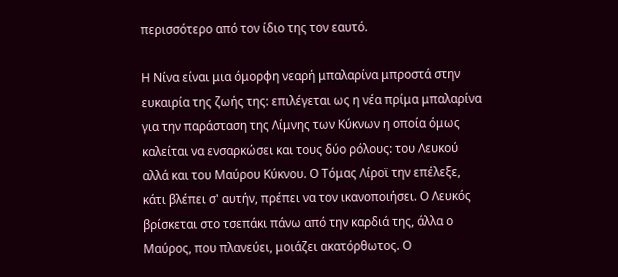περισσότερο από τον ίδιο της τον εαυτό.

Η Νίνα είναι μια όμορφη νεαρή μπαλαρίνα μπροστά στην ευκαιρία της ζωής της: επιλέγεται ως η νέα πρίμα μπαλαρίνα για την παράσταση της Λίμνης των Κύκνων η οποία όμως καλείται να ενσαρκώσει και τους δύο ρόλους: του Λευκού αλλά και του Μαύρου Κύκνου. Ο Τόμας Λίροϊ την επέλεξε, κάτι βλέπει σ' αυτήν, πρέπει να τον ικανοποιήσει. Ο Λευκός βρίσκεται στο τσεπάκι πάνω από την καρδιά της, άλλα ο Μαύρος, που πλανεύει, μοιάζει ακατόρθωτος. Ο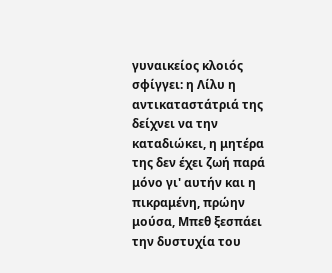γυναικείος κλοιός σφίγγει: η Λίλυ η αντικαταστάτριά της δείχνει να την καταδιώκει, η μητέρα της δεν έχει ζωή παρά μόνο γι' αυτήν και η πικραμένη, πρώην μούσα, Μπεθ ξεσπάει την δυστυχία του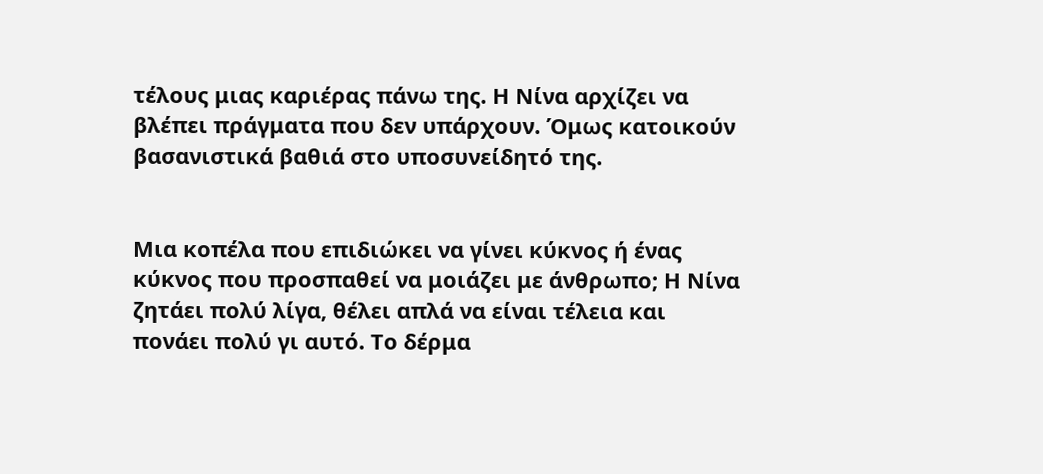τέλους μιας καριέρας πάνω της. Η Νίνα αρχίζει να βλέπει πράγματα που δεν υπάρχουν. Όμως κατοικούν βασανιστικά βαθιά στο υποσυνείδητό της.


Μια κοπέλα που επιδιώκει να γίνει κύκνος ή ένας κύκνος που προσπαθεί να μοιάζει με άνθρωπο; Η Νίνα ζητάει πολύ λίγα, θέλει απλά να είναι τέλεια και πονάει πολύ γι αυτό. Το δέρμα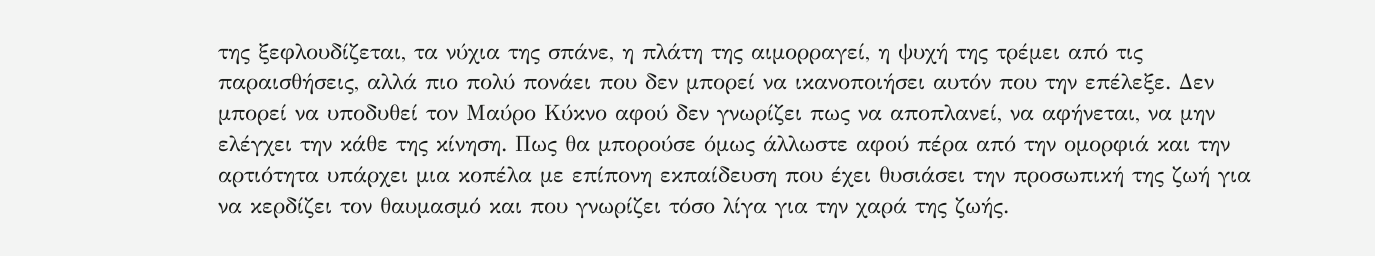της ξεφλουδίζεται, τα νύχια της σπάνε, η πλάτη της αιμορραγεί, η ψυχή της τρέμει από τις παραισθήσεις, αλλά πιο πολύ πονάει που δεν μπορεί να ικανοποιήσει αυτόν που την επέλεξε. Δεν μπορεί να υποδυθεί τον Μαύρο Κύκνο αφού δεν γνωρίζει πως να αποπλανεί, να αφήνεται, να μην ελέγχει την κάθε της κίνηση. Πως θα μπορούσε όμως άλλωστε αφού πέρα από την ομορφιά και την αρτιότητα υπάρχει μια κοπέλα με επίπονη εκπαίδευση που έχει θυσιάσει την προσωπική της ζωή για να κερδίζει τον θαυμασμό και που γνωρίζει τόσο λίγα για την χαρά της ζωής.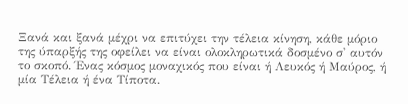Ξανά και ξανά μέχρι να επιτύχει την τέλεια κίνηση, κάθε μόριο της ύπαρξής της οφείλει να είναι ολοκληρωτικά δοσμένο σ' αυτόν το σκοπό. Ένας κόσμος μοναχικός που είναι ή Λευκός ή Μαύρος, ή μία Τέλεια ή ένα Τίποτα.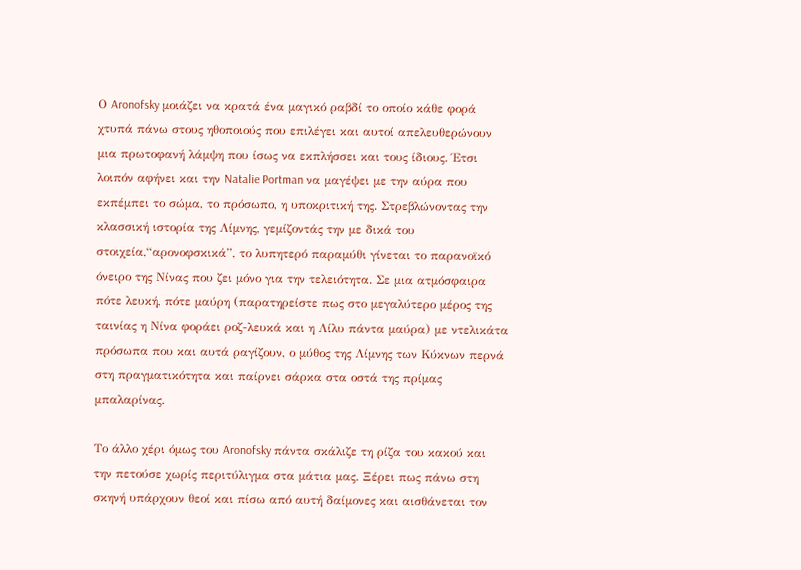Ο Aronofsky μοιάζει να κρατά ένα μαγικό ραβδί το οποίο κάθε φορά χτυπά πάνω στους ηθοποιούς που επιλέγει και αυτοί απελευθερώνουν μια πρωτοφανή λάμψη που ίσως να εκπλήσσει και τους ίδιους. Έτσι λοιπόν αφήνει και την Natalie Portman να μαγέψει με την αύρα που εκπέμπει το σώμα, το πρόσωπο, η υποκριτική της. Στρεβλώνοντας την κλασσική ιστορία της Λίμνης, γεμίζοντάς την με δικά του στοιχεία,“αρονοφσκικά”, το λυπητερό παραμύθι γίνεται το παρανοϊκό όνειρο της Νίνας που ζει μόνο για την τελειότητα. Σε μια ατμόσφαιρα πότε λευκή, πότε μαύρη (παρατηρείστε πως στο μεγαλύτερο μέρος της ταινίας η Νίνα φοράει ροζ-λευκά και η Λίλυ πάντα μαύρα) με ντελικάτα πρόσωπα που και αυτά ραγίζουν, ο μύθος της Λίμνης των Κύκνων περνά στη πραγματικότητα και παίρνει σάρκα στα οστά της πρίμας μπαλαρίνας.

Το άλλο χέρι όμως του Aronofsky πάντα σκάλιζε τη ρίζα του κακού και την πετούσε χωρίς περιτύλιγμα στα μάτια μας. Ξέρει πως πάνω στη σκηνή υπάρχουν θεοί και πίσω από αυτή δαίμονες και αισθάνεται τον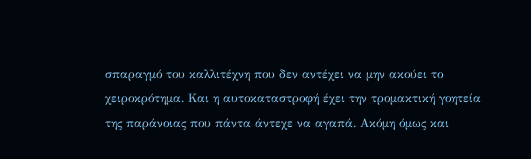σπαραγμό του καλλιτέχνη που δεν αντέχει να μην ακούει το χειροκρότημα. Και η αυτοκαταστροφή έχει την τρομακτική γοητεία της παράνοιας που πάντα άντεχε να αγαπά. Ακόμη όμως και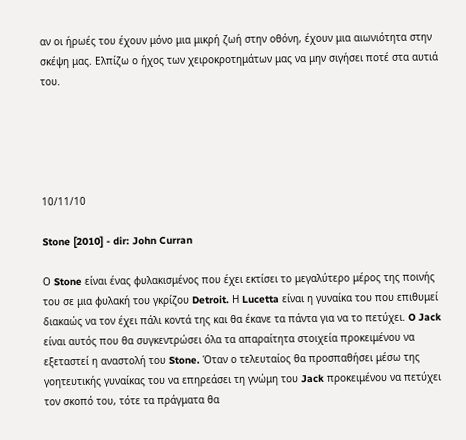αν οι ήρωές του έχουν μόνο μια μικρή ζωή στην οθόνη, έχουν μια αιωνιότητα στην σκέψη μας. Ελπίζω ο ήχος των χειροκροτημάτων μας να μην σιγήσει ποτέ στα αυτιά του.





10/11/10

Stone [2010] - dir: John Curran

Ο Stone είναι ένας φυλακισμένος που έχει εκτίσει το μεγαλύτερο μέρος της ποινής του σε μια φυλακή του γκρίζου Detroit. Η Lucetta είναι η γυναίκα του που επιθυμεί διακαώς να τον έχει πάλι κοντά της και θα έκανε τα πάντα για να το πετύχει. O Jack είναι αυτός που θα συγκεντρώσει όλα τα απαραίτητα στοιχεία προκειμένου να εξεταστεί η αναστολή του Stone. Όταν ο τελευταίος θα προσπαθήσει μέσω της γοητευτικής γυναίκας του να επηρεάσει τη γνώμη του Jack προκειμένου να πετύχει τον σκοπό του, τότε τα πράγματα θα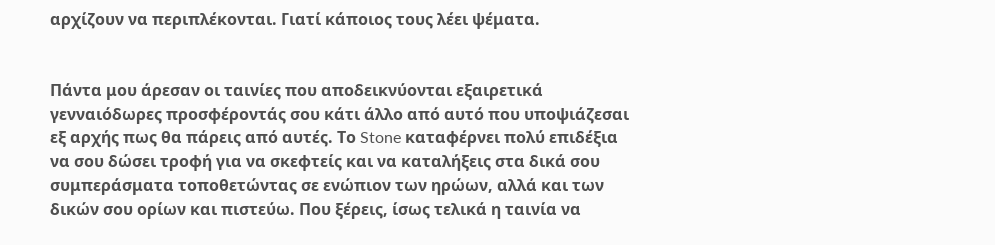αρχίζουν να περιπλέκονται. Γιατί κάποιος τους λέει ψέματα.


Πάντα μου άρεσαν οι ταινίες που αποδεικνύονται εξαιρετικά γενναιόδωρες προσφέροντάς σου κάτι άλλο από αυτό που υποψιάζεσαι εξ αρχής πως θα πάρεις από αυτές. Το Stone καταφέρνει πολύ επιδέξια να σου δώσει τροφή για να σκεφτείς και να καταλήξεις στα δικά σου συμπεράσματα τοποθετώντας σε ενώπιον των ηρώων, αλλά και των δικών σου ορίων και πιστεύω. Που ξέρεις, ίσως τελικά η ταινία να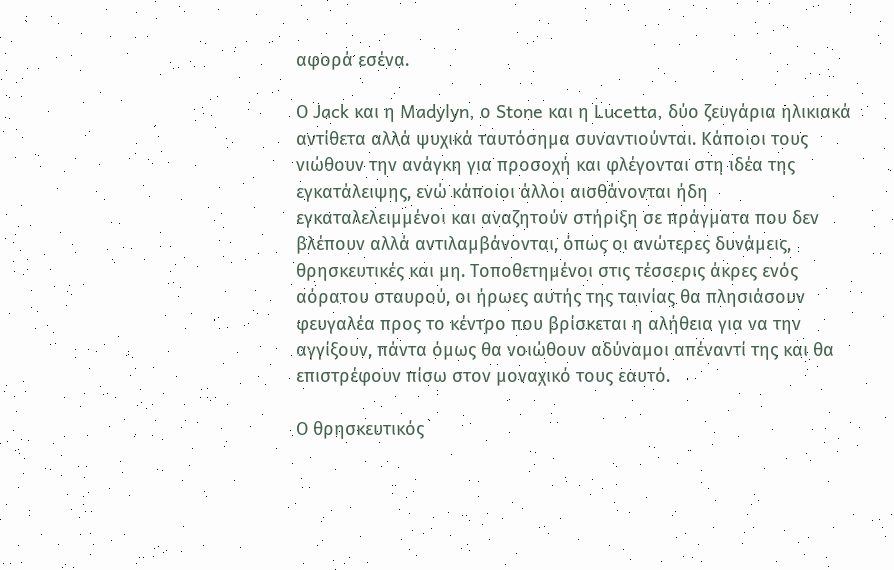αφορά εσένα.

Ο Jack και η Madylyn, ο Stone και η Lucetta, δύο ζευγάρια ηλικιακά αντίθετα αλλά ψυχικά ταυτόσημα συναντιούνται. Κάποιοι τους νιώθουν την ανάγκη για προσοχή και φλέγονται στη ιδέα της εγκατάλειψης, ενώ κάποιοι άλλοι αισθάνονται ήδη εγκαταλελειμμένοι και αναζητούν στήριξη σε πράγματα που δεν βλέπουν αλλά αντιλαμβάνονται, όπως οι ανώτερες δυνάμεις, θρησκευτικές και μη. Τοποθετημένοι στις τέσσερις άκρες ενός αόρατου σταυρού, οι ήρωες αυτής της ταινίας θα πλησιάσουν φευγαλέα προς το κέντρο που βρίσκεται η αλήθεια για να την αγγίξουν, πάντα όμως θα νοιώθουν αδύναμοι απέναντί της και θα επιστρέφουν πίσω στον μοναχικό τους εαυτό.

Ο θρησκευτικός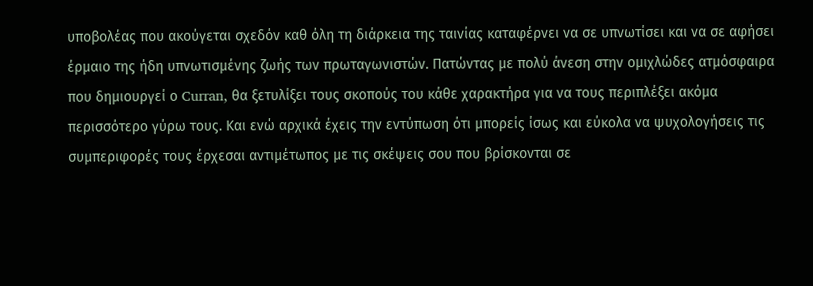υποβολέας που ακούγεται σχεδόν καθ όλη τη διάρκεια της ταινίας καταφέρνει να σε υπνωτίσει και να σε αφήσει έρμαιο της ήδη υπνωτισμένης ζωής των πρωταγωνιστών. Πατώντας με πολύ άνεση στην ομιχλώδες ατμόσφαιρα που δημιουργεί ο Curran, θα ξετυλίξει τους σκοπούς του κάθε χαρακτήρα για να τους περιπλέξει ακόμα περισσότερο γύρω τους. Και ενώ αρχικά έχεις την εντύπωση ότι μπορείς ίσως και εύκολα να ψυχολογήσεις τις συμπεριφορές τους έρχεσαι αντιμέτωπος με τις σκέψεις σου που βρίσκονται σε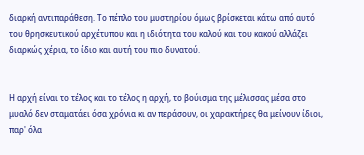διαρκή αντιπαράθεση. Το πέπλο του μυστηρίου όμως βρίσκεται κάτω από αυτό του θρησκευτικού αρχέτυπου και η ιδιότητα του καλού και του κακού αλλάζει διαρκώς χέρια, το ίδιο και αυτή του πιο δυνατού.


Η αρχή είναι το τέλος και το τέλος η αρχή, το βούισμα της μέλισσας μέσα στο μυαλό δεν σταματάει όσα χρόνια κι αν περάσουν, οι χαρακτήρες θα μείνουν ίδιοι, παρ' όλα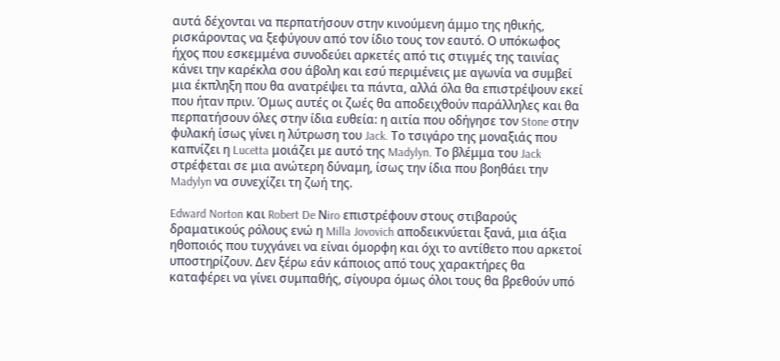αυτά δέχονται να περπατήσουν στην κινούμενη άμμο της ηθικής, ρισκάροντας να ξεφύγουν από τον ίδιο τους τον εαυτό. Ο υπόκωφος ήχος που εσκεμμένα συνοδεύει αρκετές από τις στιγμές της ταινίας κάνει την καρέκλα σου άβολη και εσύ περιμένεις με αγωνία να συμβεί μια έκπληξη που θα ανατρέψει τα πάντα, αλλά όλα θα επιστρέψουν εκεί που ήταν πριν. Όμως αυτές οι ζωές θα αποδειχθούν παράλληλες και θα περπατήσουν όλες στην ίδια ευθεία: η αιτία που οδήγησε τον Stone στην φυλακή ίσως γίνει η λύτρωση του Jack. Το τσιγάρο της μοναξιάς που καπνίζει η Lucetta μοιάζει με αυτό της Madylyn. Το βλέμμα του Jack στρέφεται σε μια ανώτερη δύναμη, ίσως την ίδια που βοηθάει την Madylyn να συνεχίζει τη ζωή της.

Edward Norton και Robert De Νiro επιστρέφουν στους στιβαρούς δραματικούς ρόλους ενώ η Milla Jovovich αποδεικνύεται ξανά, μια άξια ηθοποιός που τυχγάνει να είναι όμορφη και όχι το αντίθετο που αρκετοί υποστηρίζουν. Δεν ξέρω εάν κάποιος από τους χαρακτήρες θα καταφέρει να γίνει συμπαθής, σίγουρα όμως όλοι τους θα βρεθούν υπό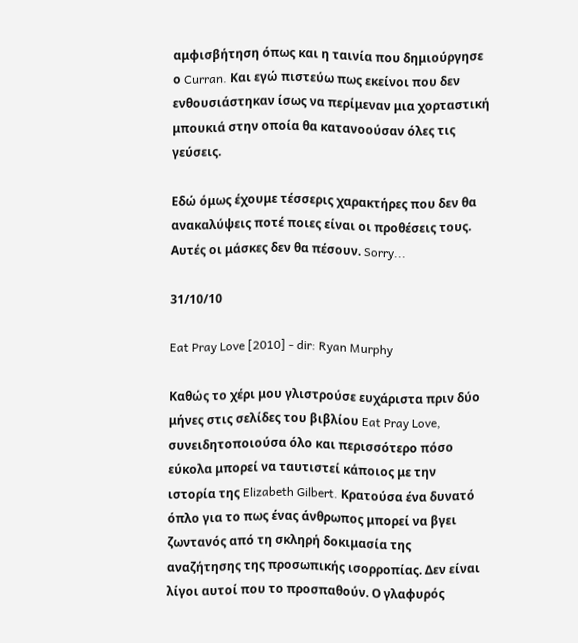αμφισβήτηση όπως και η ταινία που δημιούργησε ο Curran. Και εγώ πιστεύω πως εκείνοι που δεν ενθουσιάστηκαν ίσως να περίμεναν μια χορταστική μπουκιά στην οποία θα κατανοούσαν όλες τις γεύσεις.

Εδώ όμως έχουμε τέσσερις χαρακτήρες που δεν θα ανακαλύψεις ποτέ ποιες είναι οι προθέσεις τους. Αυτές οι μάσκες δεν θα πέσουν. Sorry...

31/10/10

Eat Pray Love [2010] - dir: Ryan Murphy

Καθώς το χέρι μου γλιστρούσε ευχάριστα πριν δύο μήνες στις σελίδες του βιβλίου Eat Pray Love, συνειδητοποιούσα όλο και περισσότερο πόσο εύκολα μπορεί να ταυτιστεί κάποιος με την ιστορία της Elizabeth Gilbert. Κρατούσα ένα δυνατό όπλο για το πως ένας άνθρωπος μπορεί να βγει ζωντανός από τη σκληρή δοκιμασία της αναζήτησης της προσωπικής ισορροπίας. Δεν είναι λίγοι αυτοί που το προσπαθούν. Ο γλαφυρός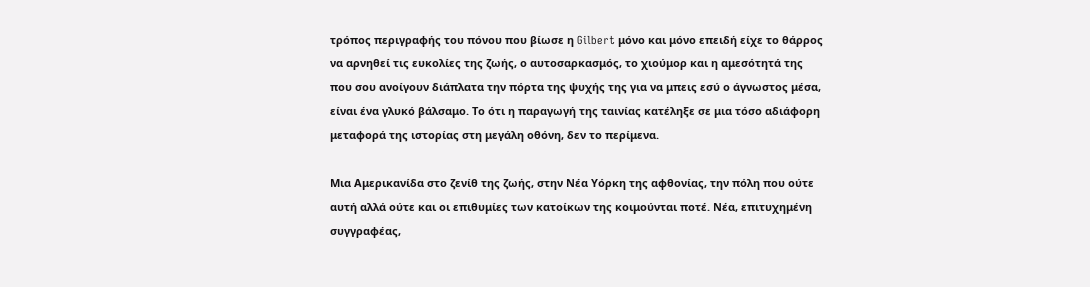τρόπος περιγραφής του πόνου που βίωσε η Gilbert μόνο και μόνο επειδή είχε το θάρρος να αρνηθεί τις ευκολίες της ζωής, ο αυτοσαρκασμός, το χιούμορ και η αμεσότητά της που σου ανοίγουν διάπλατα την πόρτα της ψυχής της για να μπεις εσύ ο άγνωστος μέσα, είναι ένα γλυκό βάλσαμο. Το ότι η παραγωγή της ταινίας κατέληξε σε μια τόσο αδιάφορη μεταφορά της ιστορίας στη μεγάλη οθόνη, δεν το περίμενα.

Μια Αμερικανίδα στο ζενίθ της ζωής, στην Νέα Υόρκη της αφθονίας, την πόλη που ούτε αυτή αλλά ούτε και οι επιθυμίες των κατοίκων της κοιμούνται ποτέ. Νέα, επιτυχημένη συγγραφέας,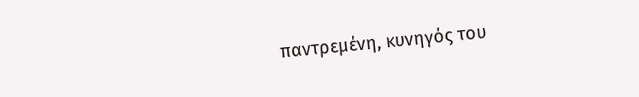παντρεμένη, κυνηγός του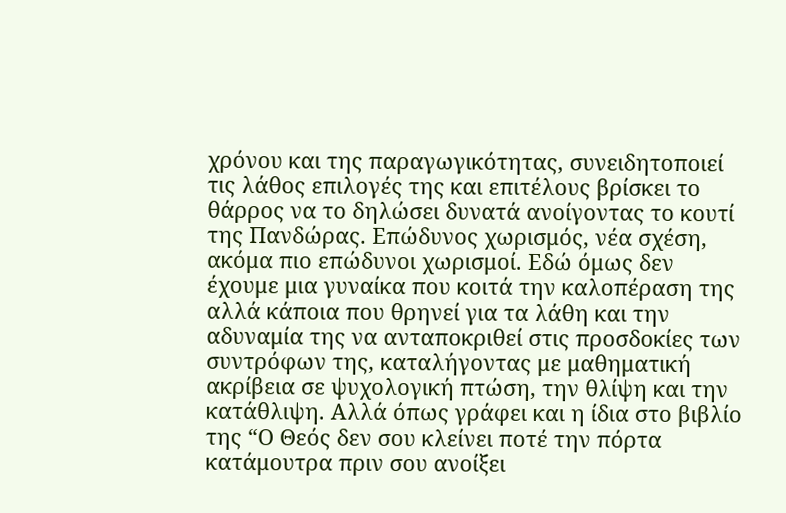χρόνου και της παραγωγικότητας, συνειδητοποιεί τις λάθος επιλογές της και επιτέλους βρίσκει το θάρρος να το δηλώσει δυνατά ανοίγοντας το κουτί της Πανδώρας. Επώδυνος χωρισμός, νέα σχέση, ακόμα πιο επώδυνοι χωρισμοί. Εδώ όμως δεν έχουμε μια γυναίκα που κοιτά την καλοπέραση της αλλά κάποια που θρηνεί για τα λάθη και την αδυναμία της να ανταποκριθεί στις προσδοκίες των συντρόφων της, καταλήγοντας με μαθηματική ακρίβεια σε ψυχολογική πτώση, την θλίψη και την κατάθλιψη. Αλλά όπως γράφει και η ίδια στο βιβλίο της “Ο Θεός δεν σου κλείνει ποτέ την πόρτα κατάμουτρα πριν σου ανοίξει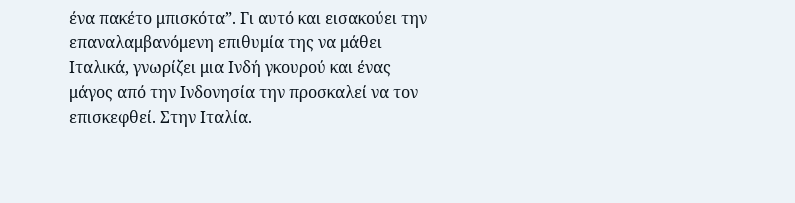ένα πακέτο μπισκότα”. Γι αυτό και εισακούει την επαναλαμβανόμενη επιθυμία της να μάθει Ιταλικά, γνωρίζει μια Ινδή γκουρού και ένας μάγος από την Ινδονησία την προσκαλεί να τον επισκεφθεί. Στην Ιταλία.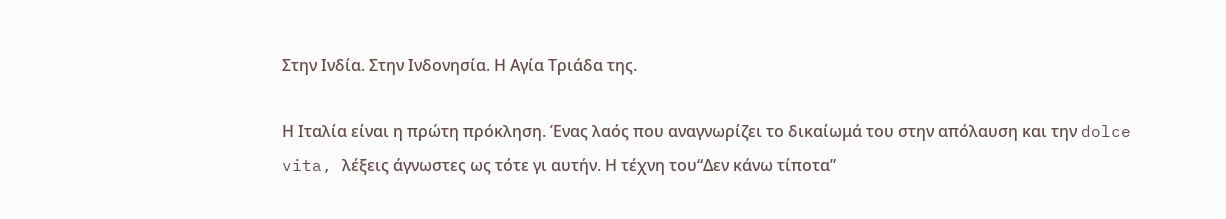Στην Ινδία. Στην Ινδονησία. Η Αγία Τριάδα της.

Η Ιταλία είναι η πρώτη πρόκληση. Ένας λαός που αναγνωρίζει το δικαίωμά του στην απόλαυση και την dolce vita, λέξεις άγνωστες ως τότε γι αυτήν. Η τέχνη του“Δεν κάνω τίποτα”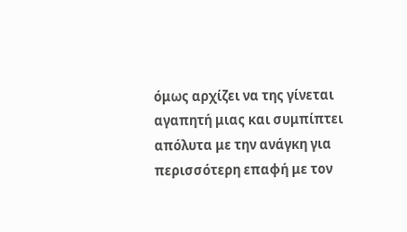όμως αρχίζει να της γίνεται αγαπητή μιας και συμπίπτει απόλυτα με την ανάγκη για περισσότερη επαφή με τον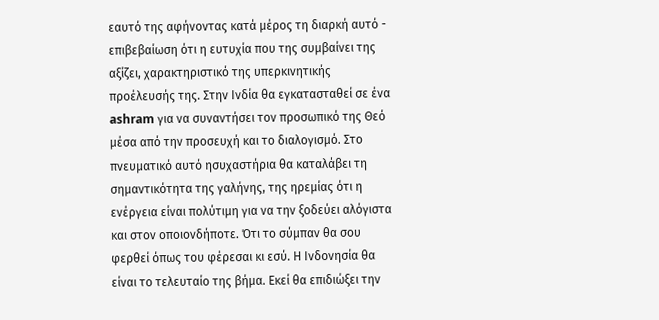εαυτό της αφήνοντας κατά μέρος τη διαρκή αυτό - επιβεβαίωση ότι η ευτυχία που της συμβαίνει της αξίζει, χαρακτηριστικό της υπερκινητικής προέλευσής της. Στην Ινδία θα εγκατασταθεί σε ένα ashram για να συναντήσει τον προσωπικό της Θεό μέσα από την προσευχή και το διαλογισμό. Στο πνευματικό αυτό ησυχαστήρια θα καταλάβει τη σημαντικότητα της γαλήνης, της ηρεμίας ότι η ενέργεια είναι πολύτιμη για να την ξοδεύει αλόγιστα και στον οποιονδήποτε. Ότι το σύμπαν θα σου φερθεί όπως του φέρεσαι κι εσύ. Η Ινδονησία θα είναι το τελευταίο της βήμα. Εκεί θα επιδιώξει την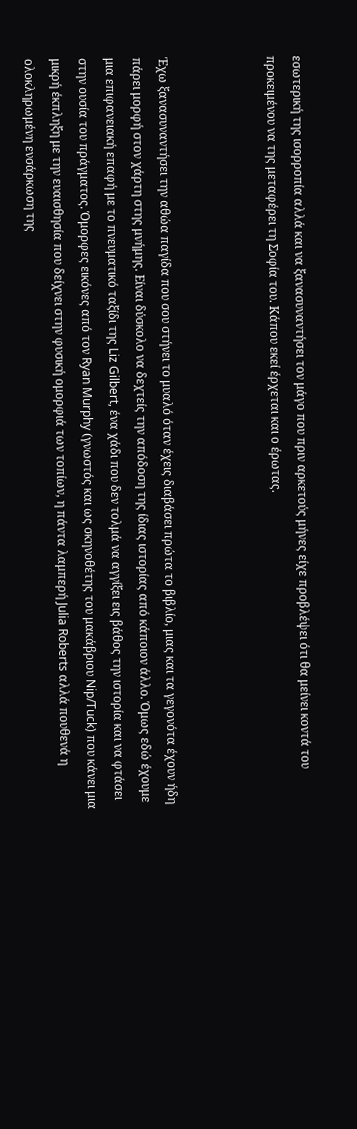εσωτερική της ισορροπία αλλά και να ξανασυναντήσει τον μάγο που πριν αρκετούς μήνες είχε προβλέψει ότι θα μείνει κοντά του προκειμένου να της μεταφέρει τη Σοφία του. Κάπου εκεί έρχεται και ο έρωτας.



Έχω ξανασυναντήσει την αθώα παγίδα που σου στήνει το μυαλό όταν έχεις διαβάσει πρώτα το βιβλίο, μιας και τα γεγονότα έχουν ήδη πάρει μορφή στον χάρτη στης μνήμης. Είναι δύσκολο να δεχτείς την απόδοση της ίδιας ιστορίας από κάποιον άλλο. Όμως εδώ έχουμε μια επιφανειακή επαφή με το πνευματικό ταξίδι της Liz Gilbert, ένα χάδι που δεν τολμά να αγγίξει εις βάθος την ιστορία και να φτάσει στην ουσία του πράγματος. Όμορφες εικόνες από τον Ryan Murphy (γνωστός και ως σκηνοθέτης του μακάβριου Nip/Tuck) που κάνει μια μικρή έκπληξη με την ευαισθησία που δείχνει στην φυσική ομορφιά των τοπίων, η πάντα λαμπερή Julia Roberts αλλά πουθενά η ολοκληρωμένη ενσάρκωση της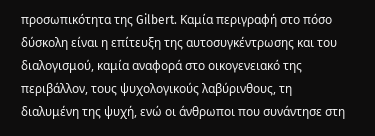προσωπικότητα της Gilbert. Καμία περιγραφή στο πόσο δύσκολη είναι η επίτευξη της αυτοσυγκέντρωσης και του διαλογισμού, καμία αναφορά στο οικογενειακό της περιβάλλον, τους ψυχολογικούς λαβύρινθους, τη διαλυμένη της ψυχή, ενώ οι άνθρωποι που συνάντησε στη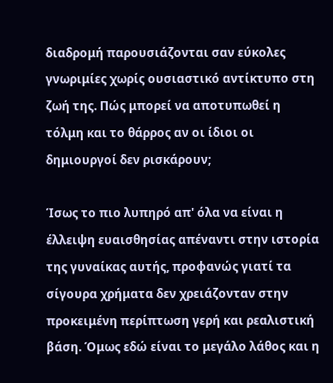διαδρομή παρουσιάζονται σαν εύκολες γνωριμίες χωρίς ουσιαστικό αντίκτυπο στη ζωή της. Πώς μπορεί να αποτυπωθεί η τόλμη και το θάρρος αν οι ίδιοι οι δημιουργοί δεν ρισκάρουν;

Ίσως το πιο λυπηρό απ' όλα να είναι η έλλειψη ευαισθησίας απέναντι στην ιστορία της γυναίκας αυτής, προφανώς γιατί τα σίγουρα χρήματα δεν χρειάζονταν στην προκειμένη περίπτωση γερή και ρεαλιστική βάση. Όμως εδώ είναι το μεγάλο λάθος και η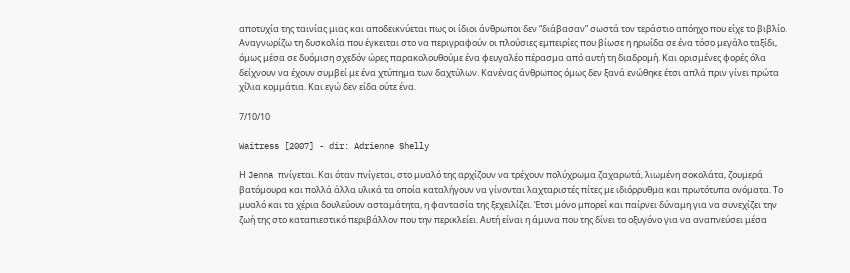αποτυχία της ταινίας μιας και αποδεικνύεται πως οι ίδιοι άνθρωποι δεν “διάβασαν” σωστά τον τεράστιο απόηχο που είχε το βιβλίο. Αναγνωρίζω τη δυσκολία που έγκειται στο να περιγραφούν οι πλούσιες εμπειρίες που βίωσε η ηρωίδα σε ένα τόσο μεγάλο ταξίδι, όμως μέσα σε δυόμιση σχεδόν ώρες παρακολουθούμε ένα φευγαλέο πέρασμα από αυτή τη διαδρομή. Και ορισμένες φορές όλα δείχνουν να έχουν συμβεί με ένα χτύπημα των δαχτύλων. Κανένας άνθρωπος όμως δεν ξανά ενώθηκε έτσι απλά πριν γίνει πρώτα χίλια κομμάτια. Και εγώ δεν είδα ούτε ένα.

7/10/10

Waitress [2007] - dir: Adrienne Shelly

Η Jenna πνίγεται. Και όταν πνίγεται, στο μυαλό της αρχίζουν να τρέχουν πολύχρωμα ζαχαρωτά, λιωμένη σοκολάτα, ζουμερά βατόμουρα και πολλά άλλα υλικά τα οποία καταλήγουν να γίνονται λαχταριστές πίτες με ιδιόρρυθμα και πρωτότυπα ονόματα. Το μυαλό και τα χέρια δουλεύουν ασταμάτητα, η φαντασία της ξεχειλίζει. Έτσι μόνο μπορεί και παίρνει δύναμη για να συνεχίζει την ζωή της στο καταπιεστικό περιβάλλον που την περικλείει. Αυτή είναι η άμυνα που της δίνει το οξυγόνο για να αναπνεύσει μέσα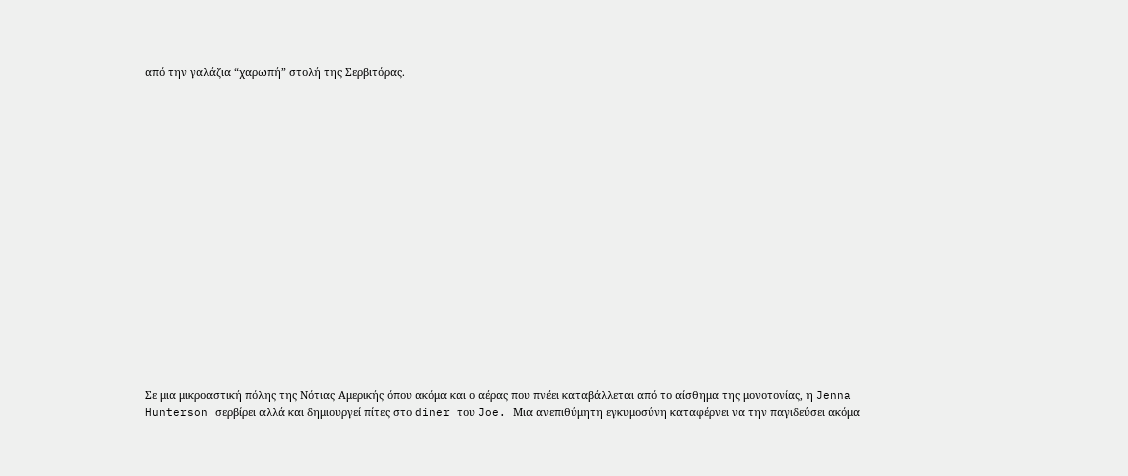από την γαλάζια “χαρωπή” στολή της Σερβιτόρας.



















Σε μια μικροαστική πόλης της Νότιας Αμερικής όπου ακόμα και ο αέρας που πνέει καταβάλλεται από το αίσθημα της μονοτονίας, η Jenna Hunterson σερβίρει αλλά και δημιουργεί πίτες στο diner του Joe. Μια ανεπιθύμητη εγκυμοσύνη καταφέρνει να την παγιδεύσει ακόμα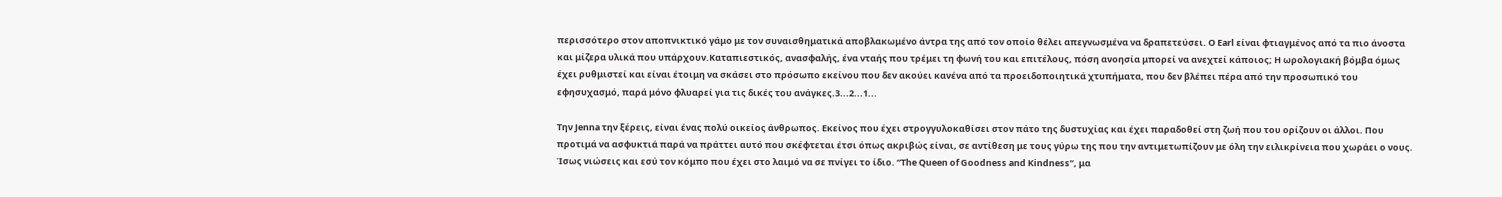περισσότερο στον αποπνικτικό γάμο με τον συναισθηματικά αποβλακωμένο άντρα της από τον οποίο θέλει απεγνωσμένα να δραπετεύσει. Ο Earl είναι φτιαγμένος από τα πιο άνοστα και μίζερα υλικά που υπάρχουν.Καταπιεστικός, ανασφαλής, ένα νταής που τρέμει τη φωνή του και επιτέλους, πόση ανοησία μπορεί να ανεχτεί κάποιος; Η ωρολογιακή βόμβα όμως έχει ρυθμιστεί και είναι έτοιμη να σκάσει στο πρόσωπο εκείνου που δεν ακούει κανένα από τα προειδοποιητικά χτυπήματα, που δεν βλέπει πέρα από την προσωπικό του εφησυχασμό, παρά μόνο φλυαρεί για τις δικές του ανάγκες.3...2...1...

Την Jenna την ξέρεις, είναι ένας πολύ οικείος άνθρωπος. Εκείνος που έχει στρογγυλοκαθίσει στον πάτο της δυστυχίας και έχει παραδοθεί στη ζωή που του ορίζουν οι άλλοι. Που προτιμά να ασφυκτιά παρά να πράττει αυτό που σκέφτεται έτσι όπως ακριβώς είναι, σε αντίθεση με τους γύρω της που την αντιμετωπίζουν με όλη την ειλικρίνεια που χωράει ο νους. Ίσως νιώσεις και εσύ τον κόμπο που έχει στο λαιμό να σε πνίγει το ίδιο. “The Queen of Goodness and Kindness”, μα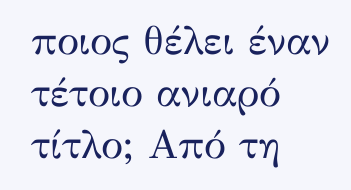ποιος θέλει έναν τέτοιο ανιαρό τίτλο; Από τη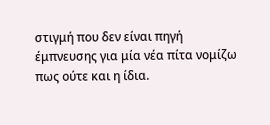στιγμή που δεν είναι πηγή έμπνευσης για μία νέα πίτα νομίζω πως ούτε και η ίδια.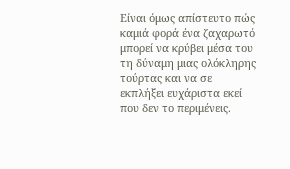Είναι όμως απίστευτο πώς καμιά φορά ένα ζαχαρωτό μπορεί να κρύβει μέσα του τη δύναμη μιας ολόκληρης τούρτας και να σε εκπλήξει ευχάριστα εκεί που δεν το περιμένεις.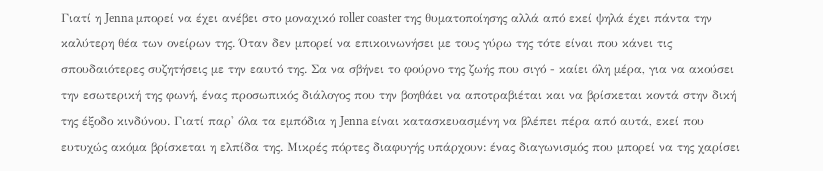Γιατί η Jenna μπορεί να έχει ανέβει στο μοναχικό roller coaster της θυματοποίησης αλλά από εκεί ψηλά έχει πάντα την καλύτερη θέα των ονείρων της. Όταν δεν μπορεί να επικοινωνήσει με τους γύρω της τότε είναι που κάνει τις σπουδαιότερες συζητήσεις με την εαυτό της. Σα να σβήνει το φούρνο της ζωής που σιγό - καίει όλη μέρα, για να ακούσει την εσωτερική της φωνή, ένας προσωπικός διάλογος που την βοηθάει να αποτραβιέται και να βρίσκεται κοντά στην δική της έξοδο κινδύνου. Γιατί παρ' όλα τα εμπόδια η Jenna είναι κατασκευασμένη να βλέπει πέρα από αυτά, εκεί που ευτυχώς ακόμα βρίσκεται η ελπίδα της. Μικρές πόρτες διαφυγής υπάρχουν: ένας διαγωνισμός που μπορεί να της χαρίσει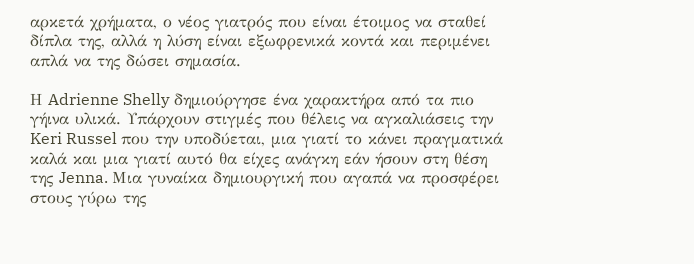αρκετά χρήματα, ο νέος γιατρός που είναι έτοιμος να σταθεί δίπλα της, αλλά η λύση είναι εξωφρενικά κοντά και περιμένει απλά να της δώσει σημασία.

Η Adrienne Shelly δημιούργησε ένα χαρακτήρα από τα πιο γήινα υλικά. Υπάρχουν στιγμές που θέλεις να αγκαλιάσεις την Keri Russel που την υποδύεται, μια γιατί το κάνει πραγματικά καλά και μια γιατί αυτό θα είχες ανάγκη εάν ήσουν στη θέση της Jenna. Μια γυναίκα δημιουργική που αγαπά να προσφέρει στους γύρω της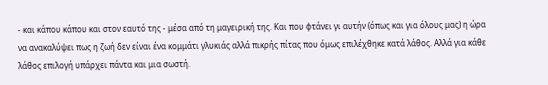- και κάπου κάπου και στον εαυτό της - μέσα από τη μαγειρική της. Και που φτάνει γι αυτήν (όπως και για όλους μας) η ώρα να ανακαλύψει πως η ζωή δεν είναι ένα κομμάτι γλυκιάς αλλά πικρής πίτας που όμως επιλέχθηκε κατά λάθος. Αλλά για κάθε λάθος επιλογή υπάρχει πάντα και μια σωστή.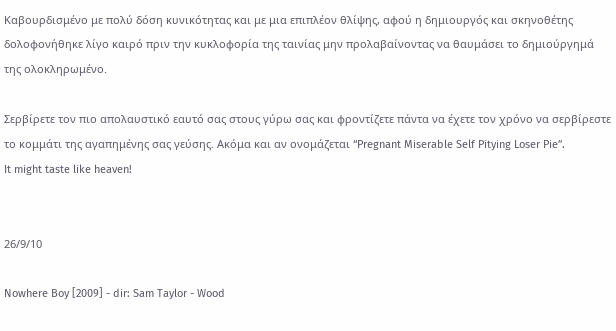Καβουρδισμένο με πολύ δόση κυνικότητας και με μια επιπλέον θλίψης, αφού η δημιουργός και σκηνοθέτης δολοφονήθηκε λίγο καιρό πριν την κυκλοφορία της ταινίας μην προλαβαίνοντας να θαυμάσει το δημιούργημά της ολοκληρωμένο.

Σερβίρετε τον πιο απολαυστικό εαυτό σας στους γύρω σας και φροντίζετε πάντα να έχετε τον χρόνο να σερβίρεστε το κομμάτι της αγαπημένης σας γεύσης. Ακόμα και αν ονομάζεται “Pregnant Miserable Self Pitying Loser Pie”.
It might taste like heaven!


26/9/10

Nowhere Boy [2009] - dir: Sam Taylor - Wood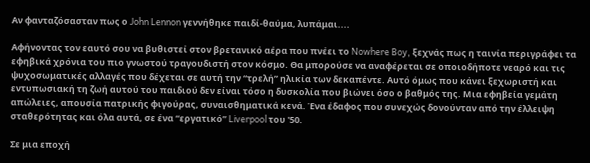Αν φανταζόσασταν πως ο John Lennon γεννήθηκε παιδί-θαύμα, λυπάμαι....

Αφήνοντας τον εαυτό σου να βυθιστεί στον βρετανικό αέρα που πνέει το Nowhere Boy, ξεχνάς πως η ταινία περιγράφει τα εφηβικά χρόνια του πιο γνωστού τραγουδιστή στον κόσμο. Θα μπορούσε να αναφέρεται σε οποιοδήποτε νεαρό και τις ψυχοσωματικές αλλαγές που δέχεται σε αυτή την “τρελή” ηλικία των δεκαπέντε. Αυτό όμως που κάνει ξεχωριστή και εντυπωσιακή τη ζωή αυτού του παιδιού δεν είναι τόσο η δυσκολία που βιώνει όσο ο βαθμός της. Μια εφηβεία γεμάτη απώλειες, απουσία πατρικής φιγούρας, συναισθηματικά κενά. Ένα έδαφος που συνεχώς δονούνταν από την έλλειψη σταθερότητας και όλα αυτά, σε ένα “εργατικό” Liverpool του '50.

Σε μια εποχή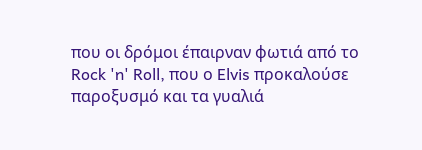που οι δρόμοι έπαιρναν φωτιά από το Rock 'n' Roll, που ο Elvis προκαλούσε παροξυσμό και τα γυαλιά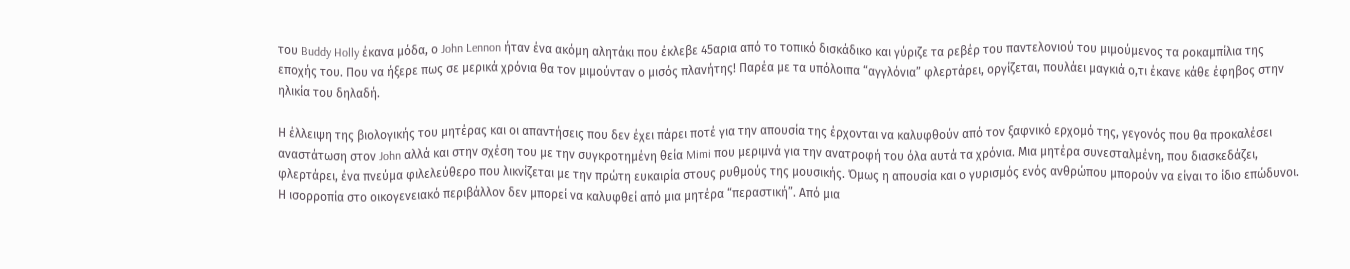του Buddy Holly έκανα μόδα, ο John Lennon ήταν ένα ακόμη αλητάκι που έκλεβε 45αρια από το τοπικό δισκάδικο και γύριζε τα ρεβέρ του παντελονιού του μιμούμενος τα ροκαμπίλια της εποχής του. Που να ήξερε πως σε μερικά χρόνια θα τον μιμούνταν ο μισός πλανήτης! Παρέα με τα υπόλοιπα “αγγλόνια” φλερτάρει, οργίζεται, πουλάει μαγκιά ο,τι έκανε κάθε έφηβος στην ηλικία του δηλαδή.

Η έλλειψη της βιολογικής του μητέρας και οι απαντήσεις που δεν έχει πάρει ποτέ για την απουσία της έρχονται να καλυφθούν από τον ξαφνικό ερχομό της, γεγονός που θα προκαλέσει αναστάτωση στον John αλλά και στην σχέση του με την συγκροτημένη θεία Mimi που μεριμνά για την ανατροφή του όλα αυτά τα χρόνια. Μια μητέρα συνεσταλμένη, που διασκεδάζει, φλερτάρει, ένα πνεύμα φιλελεύθερο που λικνίζεται με την πρώτη ευκαιρία στους ρυθμούς της μουσικής. Όμως η απουσία και ο γυρισμός ενός ανθρώπου μπορούν να είναι το ίδιο επώδυνοι. Η ισορροπία στο οικογενειακό περιβάλλον δεν μπορεί να καλυφθεί από μια μητέρα “περαστική”. Από μια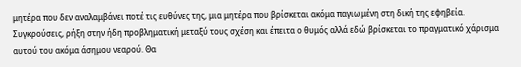μητέρα που δεν αναλαμβάνει ποτέ τις ευθύνες της, μια μητέρα που βρίσκεται ακόμα παγιωμένη στη δική της εφηβεία. Συγκρούσεις, ρήξη στην ήδη προβληματική μεταξύ τους σχέση και έπειτα ο θυμός αλλά εδώ βρίσκεται το πραγματικό χάρισμα αυτού του ακόμα άσημου νεαρού. Θα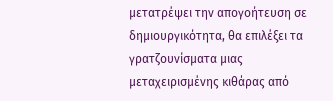μετατρέψει την απογοήτευση σε δημιουργικότητα, θα επιλέξει τα γρατζουνίσματα μιας μεταχειρισμένης κιθάρας από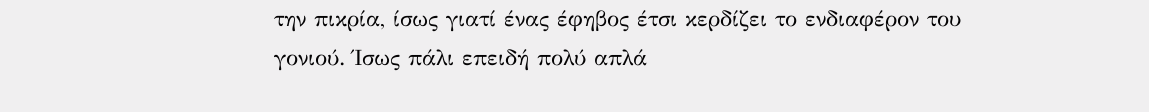την πικρία, ίσως γιατί ένας έφηβος έτσι κερδίζει το ενδιαφέρον του γονιού. Ίσως πάλι επειδή πολύ απλά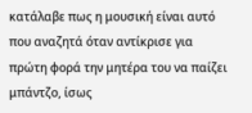κατάλαβε πως η μουσική είναι αυτό που αναζητά όταν αντίκρισε για πρώτη φορά την μητέρα του να παίζει μπάντζο, ίσως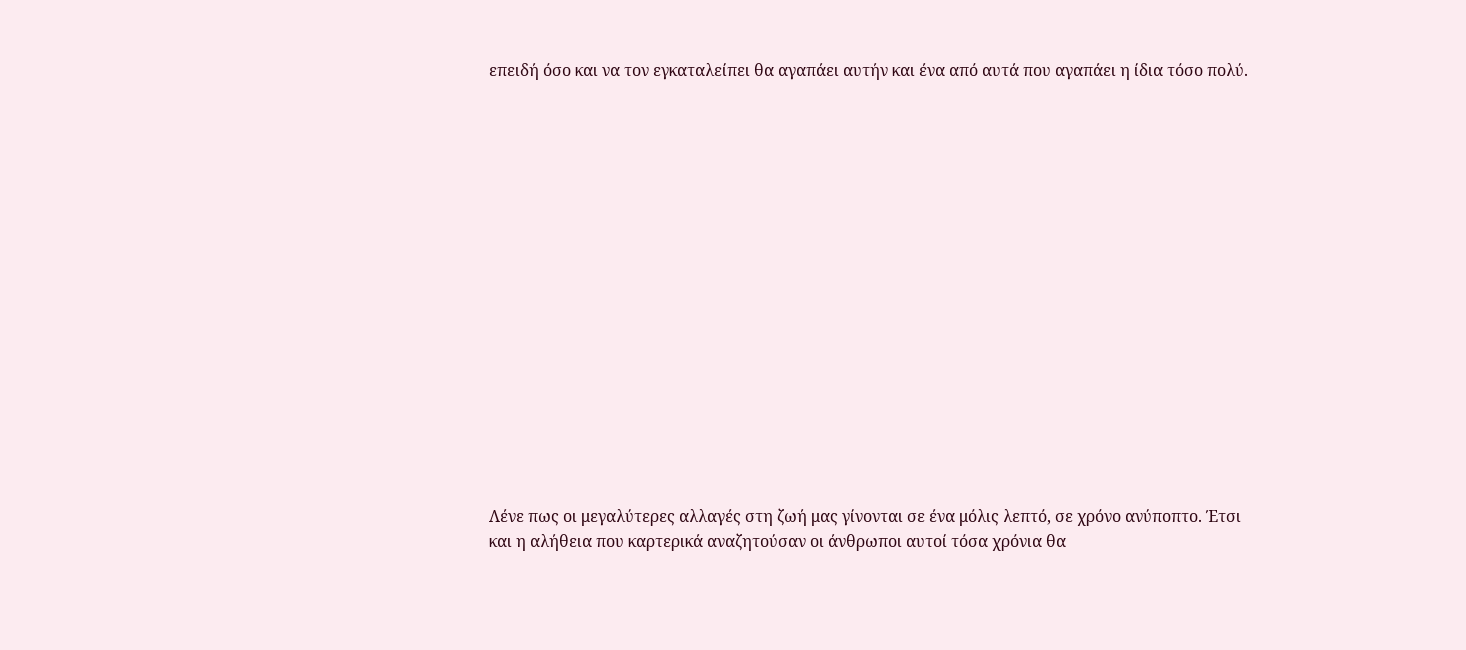επειδή όσο και να τον εγκαταλείπει θα αγαπάει αυτήν και ένα από αυτά που αγαπάει η ίδια τόσο πολύ.

















Λένε πως οι μεγαλύτερες αλλαγές στη ζωή μας γίνονται σε ένα μόλις λεπτό, σε χρόνο ανύποπτο. Έτσι και η αλήθεια που καρτερικά αναζητούσαν οι άνθρωποι αυτοί τόσα χρόνια θα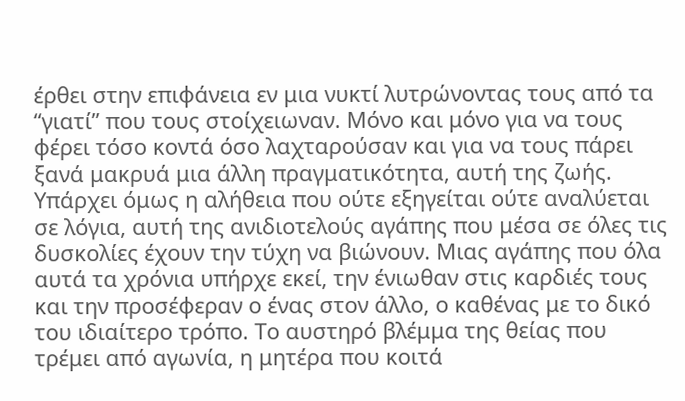έρθει στην επιφάνεια εν μια νυκτί λυτρώνοντας τους από τα “γιατί” που τους στοίχειωναν. Μόνο και μόνο για να τους φέρει τόσο κοντά όσο λαχταρούσαν και για να τους πάρει ξανά μακρυά μια άλλη πραγματικότητα, αυτή της ζωής. Υπάρχει όμως η αλήθεια που ούτε εξηγείται ούτε αναλύεται σε λόγια, αυτή της ανιδιοτελούς αγάπης που μέσα σε όλες τις δυσκολίες έχουν την τύχη να βιώνουν. Μιας αγάπης που όλα αυτά τα χρόνια υπήρχε εκεί, την ένιωθαν στις καρδιές τους και την προσέφεραν ο ένας στον άλλο, ο καθένας με το δικό του ιδιαίτερο τρόπο. Το αυστηρό βλέμμα της θείας που τρέμει από αγωνία, η μητέρα που κοιτά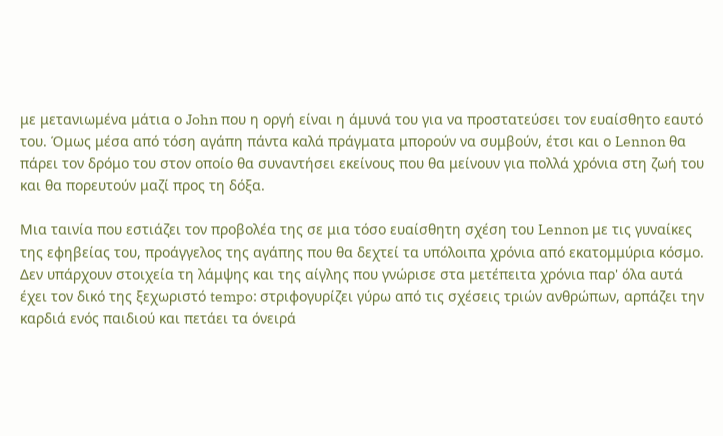με μετανιωμένα μάτια ο John που η οργή είναι η άμυνά του για να προστατεύσει τον ευαίσθητο εαυτό του. Όμως μέσα από τόση αγάπη πάντα καλά πράγματα μπορούν να συμβούν, έτσι και ο Lennon θα πάρει τον δρόμο του στον οποίο θα συναντήσει εκείνους που θα μείνουν για πολλά χρόνια στη ζωή του και θα πορευτούν μαζί προς τη δόξα.

Μια ταινία που εστιάζει τον προβολέα της σε μια τόσο ευαίσθητη σχέση του Lennon με τις γυναίκες της εφηβείας του, προάγγελος της αγάπης που θα δεχτεί τα υπόλοιπα χρόνια από εκατομμύρια κόσμο. Δεν υπάρχουν στοιχεία τη λάμψης και της αίγλης που γνώρισε στα μετέπειτα χρόνια παρ' όλα αυτά έχει τον δικό της ξεχωριστό tempo: στριφογυρίζει γύρω από τις σχέσεις τριών ανθρώπων, αρπάζει την καρδιά ενός παιδιού και πετάει τα όνειρά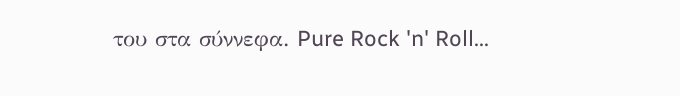του στα σύννεφα. Pure Rock 'n' Roll...